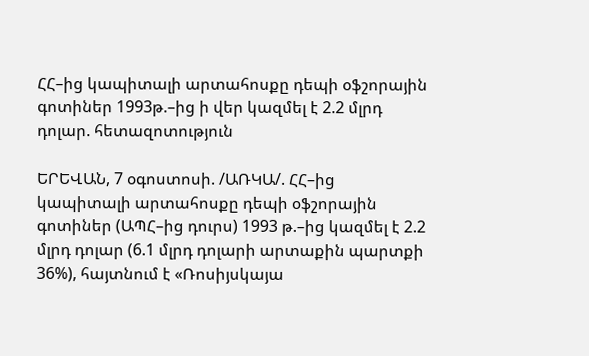ՀՀ–ից կապիտալի արտահոսքը դեպի օֆշորային գոտիներ 1993թ.–ից ի վեր կազմել է 2.2 մլրդ դոլար. հետազոտություն

ԵՐԵՎԱՆ, 7 օգոստոսի. /ԱՌԿԱ/. ՀՀ–ից կապիտալի արտահոսքը դեպի օֆշորային գոտիներ (ԱՊՀ–ից դուրս) 1993 թ.–ից կազմել է 2.2 մլրդ դոլար (6.1 մլրդ դոլարի արտաքին պարտքի 36%), հայտնում է «Ռոսիյսկայա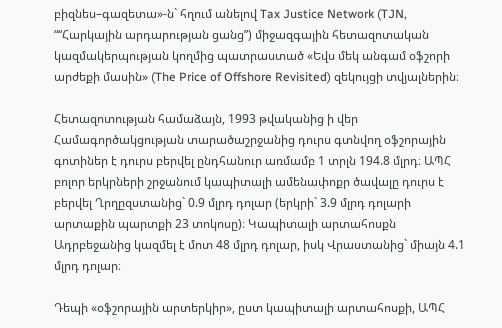բիզնես–գազետա»-ն` հղում անելով Tax Justice Network (TJN, ““Հարկային արդարության ցանց”) միջազգային հետազոտական կազմակերպության կողմից պատրաստած «Եվս մեկ անգամ օֆշորի արժեքի մասին» (The Price of Offshore Revisited) զեկույցի տվյալներին։

Հետազոտության համաձայն, 1993 թվականից ի վեր Համագործակցության տարածաշրջանից դուրս գտնվող օֆշորային գոտիներ է դուրս բերվել ընդհանուր առմամբ 1 տրլն 194.8 մլրդ։ ԱՊՀ բոլոր երկրների շրջանում կապիտալի ամենափոքր ծավալը դուրս է բերվել Ղրղըզստանից` 0.9 մլրդ դոլար (երկրի` 3.9 մլրդ դոլարի արտաքին պարտքի 23 տոկոսը)։ Կապիտալի արտահոսքն Ադրբեջանից կազմել է մոտ 48 մլրդ դոլար, իսկ Վրաստանից` միայն 4.1 մլրդ դոլար։

Դեպի «օֆշորային արտերկիր», ըստ կապիտալի արտահոսքի, ԱՊՀ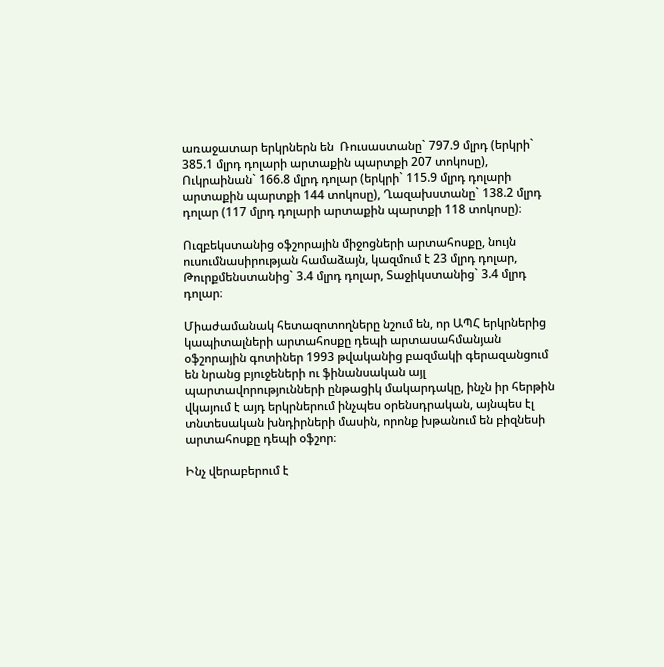առաջատար երկրներն են  Ռուսաստանը` 797.9 մլրդ (երկրի` 385.1 մլրդ դոլարի արտաքին պարտքի 207 տոկոսը), Ուկրաինան` 166.8 մլրդ դոլար (երկրի` 115.9 մլրդ դոլարի արտաքին պարտքի 144 տոկոսը), Ղազախստանը` 138.2 մլրդ դոլար (117 մլրդ դոլարի արտաքին պարտքի 118 տոկոսը)։

Ուզբեկստանից օֆշորային միջոցների արտահոսքը, նույն ուսումնասիրության համաձայն, կազմում է 23 մլրդ դոլար, Թուրքմենստանից` 3.4 մլրդ դոլար, Տաջիկստանից` 3.4 մլրդ դոլար։

Միաժամանակ հետազոտողները նշում են, որ ԱՊՀ երկրներից կապիտալների արտահոսքը դեպի արտասահմանյան օֆշորային գոտիներ 1993 թվականից բազմակի գերազանցում են նրանց բյուջեների ու ֆինանսական այլ պարտավորությունների ընթացիկ մակարդակը, ինչն իր հերթին վկայում է այդ երկրներում ինչպես օրենսդրական, այնպես էլ տնտեսական խնդիրների մասին, որոնք խթանում են բիզնեսի արտահոսքը դեպի օֆշոր։

Ինչ վերաբերում է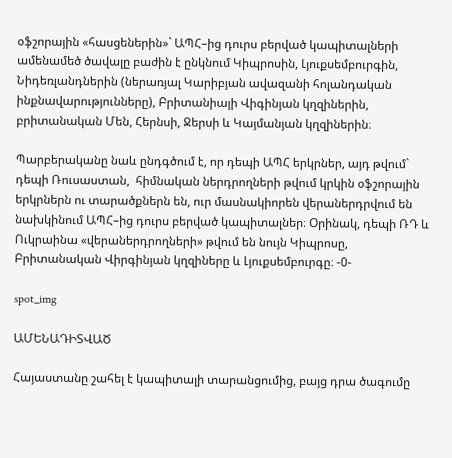օֆշորային «հասցեներին»` ԱՊՀ–ից դուրս բերված կապիտալների ամենամեծ ծավալը բաժին է ընկնում Կիպրոսին, Լյուքսեմբուրգին, Նիդեռլանդներին (ներառյալ Կարիբյան ավազանի հոլանդական ինքնավարությունները), Բրիտանիայի Վիգինյան կղզիներին, բրիտանական Մեն, Հերնսի, Ջերսի և Կայմանյան կղզիներին։

Պարբերականը նաև ընդգծում է, որ դեպի ԱՊՀ երկրներ, այդ թվում` դեպի Ռուսաստան,  հիմնական ներդրողների թվում կրկին օֆշորային երկրներն ու տարածքներն են, ուր մասնակիորեն վերաներդրվում են նախկինում ԱՊՀ–ից դուրս բերված կապիտալներ։ Օրինակ, դեպի ՌԴ և Ուկրաինա «վերաներդրողների» թվում են նույն Կիպրոսը, Բրիտանական Վիրգինյան կղզիները և Լյուքսեմբուրգը։ -0-

spot_img

ԱՄԵՆԱԴԻՏՎԱԾ

Հայաստանը շահել է կապիտալի տարանցումից, բայց դրա ծագումը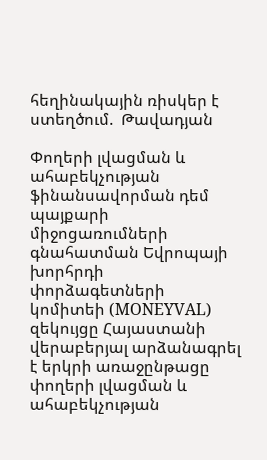հեղինակային ռիսկեր է ստեղծում.  Թավադյան

Փողերի լվացման և ահաբեկչության ֆինանսավորման դեմ պայքարի միջոցառումների գնահատման Եվրոպայի խորհրդի փորձագետների կոմիտեի (MONEYVAL) զեկույցը Հայաստանի վերաբերյալ արձանագրել է երկրի առաջընթացը փողերի լվացման և ահաբեկչության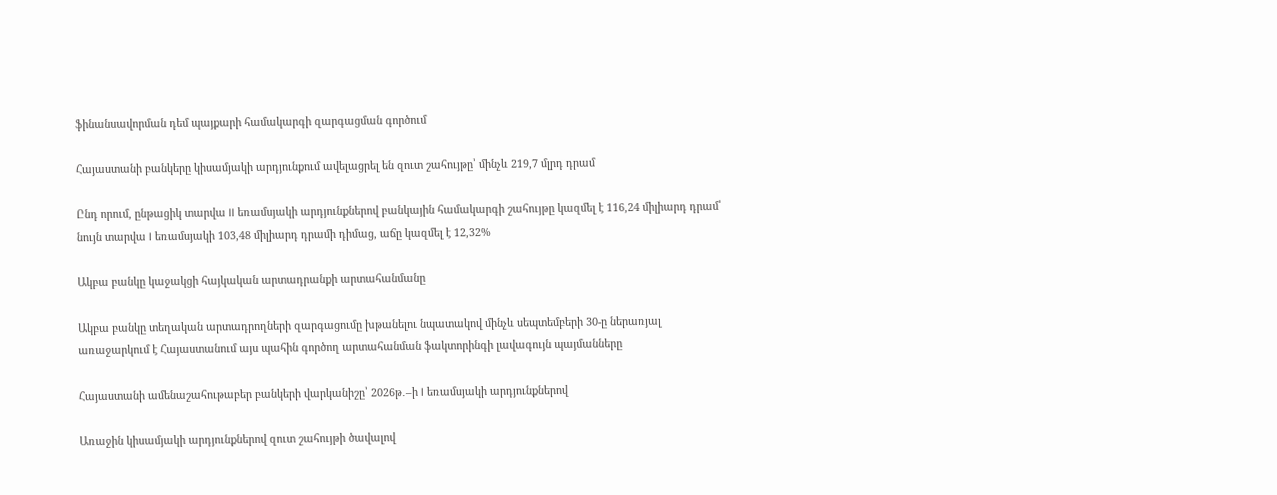ֆինանսավորման դեմ պայքարի համակարգի զարգացման գործում

Հայաստանի բանկերը կիսամյակի արդյունքում ավելացրել են զուտ շահույթը՝ մինչև 219,7 մլրդ դրամ

Ընդ որում, ընթացիկ տարվա II եռամսյակի արդյունքներով բանկային համակարգի շահույթը կազմել է 116,24 միլիարդ դրամ՝ նույն տարվա I եռամսյակի 103,48 միլիարդ դրամի դիմաց, աճը կազմել է 12,32%

Ակբա բանկը կաջակցի հայկական արտադրանքի արտահանմանը

Ակբա բանկը տեղական արտադրողների զարգացումը խթանելու նպատակով մինչև սեպտեմբերի 30-ը ներառյալ առաջարկում է Հայաստանում այս պահին գործող արտահանման ֆակտորինգի լավագույն պայմանները

Հայաստանի ամենաշահութաբեր բանկերի վարկանիշը՝ 2026թ․–ի I եռամսյակի արդյունքներով

Առաջին կիսամյակի արդյունքներով զուտ շահույթի ծավալով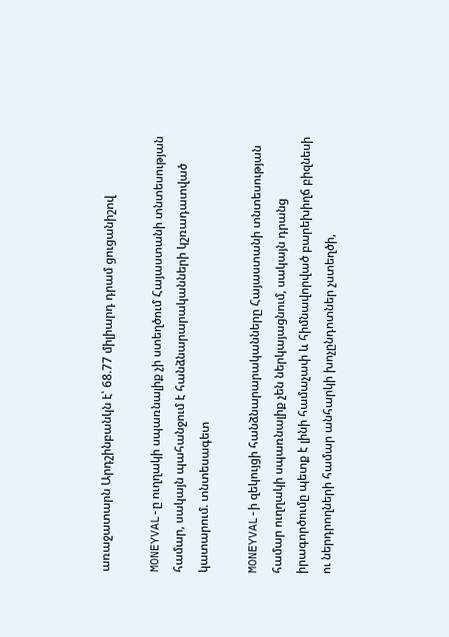առաջատարն Արդշինբանկն է՝ 68.77 միլիարդ դրամ ցուցանիշով

MONEYVAL-ը ուղղակի սպառնալիք չի ստեղծում Հայաստանի տնտեսության համար, սակայն պահանջում է հանձնարարականների կշռադատված կատարում. տնտեսագետ

MONEYVAL-ի զեկույցի հանձնարարականները Հայաստանի տնտեսության համար ուղղակի սպառնալիք չեն ներկայացնում, սակայն դրանց իրագործումը պետք է լինի համաչափ և հիմնավորված բարեխիղճ բիզնեսի ու ներդրողների համար անհարկի խոչընդոտներ չստեղծի,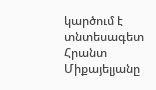կարծում է տնտեսագետ Հրանտ Միքայելյանը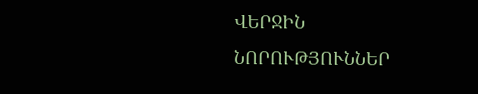ՎԵՐՋԻՆ ՆՈՐՈՒԹՅՈՒՆՆԵՐ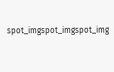spot_imgspot_imgspot_img